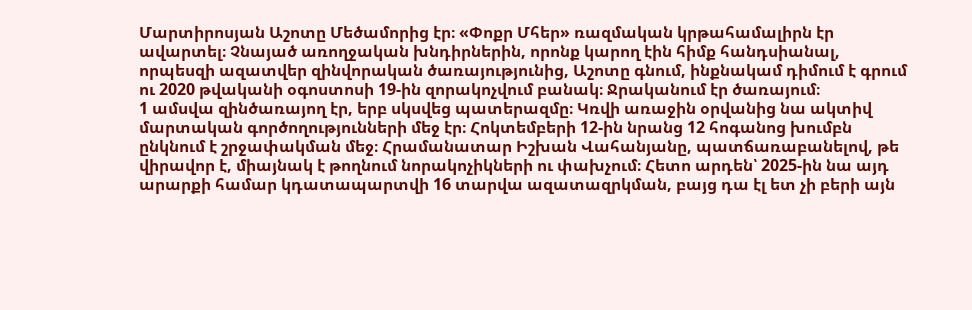Մարտիրոսյան Աշոտը Մեծամորից էր։ «Փոքր Մհեր» ռազմական կրթահամալիրն էր ավարտել։ Չնայած առողջական խնդիրներին, որոնք կարող էին հիմք հանդսիանալ, որպեսզի ազատվեր զինվորական ծառայությունից, Աշոտը գնում, ինքնակամ դիմում է գրում ու 2020 թվականի օգոստոսի 19-ին զորակոչվում բանակ։ Ջրականում էր ծառայում։
1 ամսվա զինծառայող էր, երբ սկսվեց պատերազմը։ Կռվի առաջին օրվանից նա ակտիվ մարտական գործողությունների մեջ էր։ Հոկտեմբերի 12-ին նրանց 12 հոգանոց խումբն ընկնում է շրջափակման մեջ։ Հրամանատար Իշխան Վահանյանը, պատճառաբանելով, թե վիրավոր է, միայնակ է թողնում նորակոչիկների ու փախչում։ Հետո արդեն՝ 2025-ին նա այդ արարքի համար կդատապարտվի 16 տարվա ազատազրկման, բայց դա էլ ետ չի բերի այն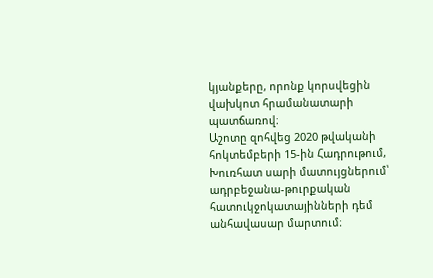կյանքերը, որոնք կորսվեցին վախկոտ հրամանատարի պատճառով։
Աշոտը զոհվեց 2020 թվականի հոկտեմբերի 15-ին Հադրութում, Խուռհատ սարի մատույցներում՝ ադրբեջանա-թուրքական հատուկջոկատայինների դեմ անհավասար մարտում։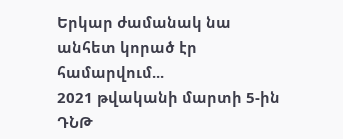Երկար ժամանակ նա անհետ կորած էր համարվում...
2021 թվականի մարտի 5-ին ԴՆԹ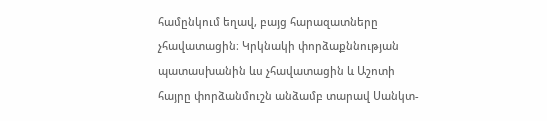համընկում եղավ, բայց հարազատները չհավատացին։ Կրկնակի փորձաքննության պատասխանին ևս չհավատացին և Աշոտի հայրը փորձանմուշն անձամբ տարավ Սանկտ-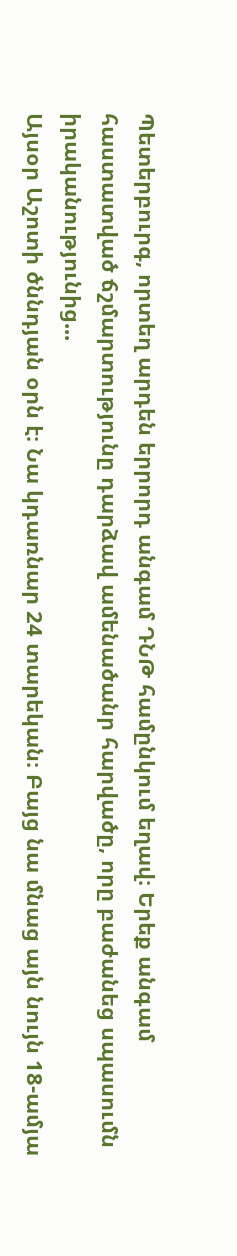Պետերբուրգ, որտեղ արդեն երրորդ անգամ ԴՆԹ համընկում եղավ։ Երեք անգամ հաստատված ճշմարտությունը դարձավ ամենածանր հարվածը, որը բաժանեց սպասումն իրականությունից...
Այսօր Աշոտի ծննդյան օրն է։ Նա կդառնար 24 տարեկան։ Բայց նա մնաց այն նույն 18-ամյա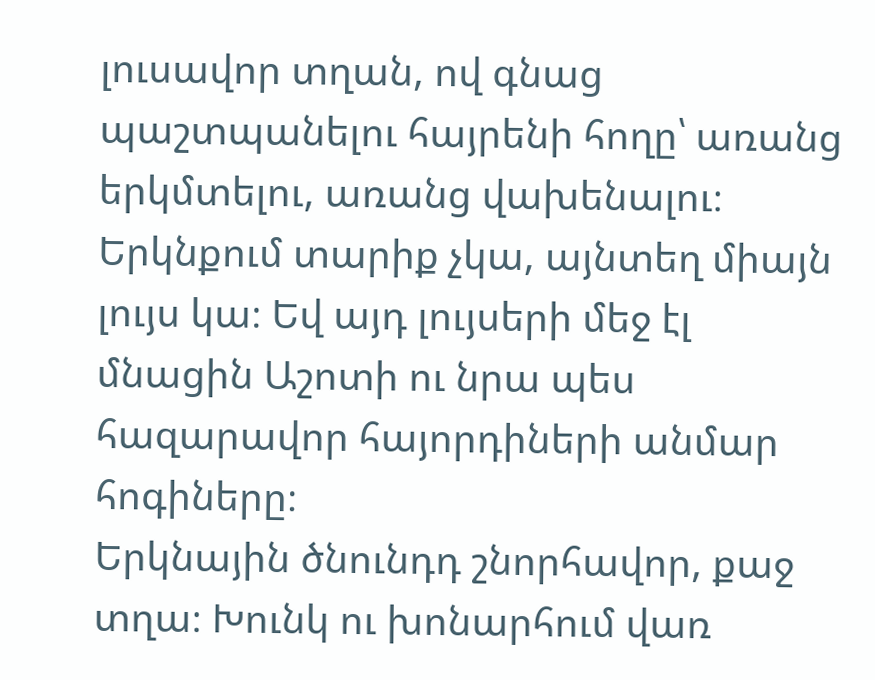լուսավոր տղան, ով գնաց պաշտպանելու հայրենի հողը՝ առանց երկմտելու, առանց վախենալու։
Երկնքում տարիք չկա, այնտեղ միայն լույս կա։ Եվ այդ լույսերի մեջ էլ մնացին Աշոտի ու նրա պես հազարավոր հայորդիների անմար հոգիները։
Երկնային ծնունդդ շնորհավոր, քաջ տղա։ Խունկ ու խոնարհում վառ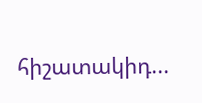հիշատակիդ...